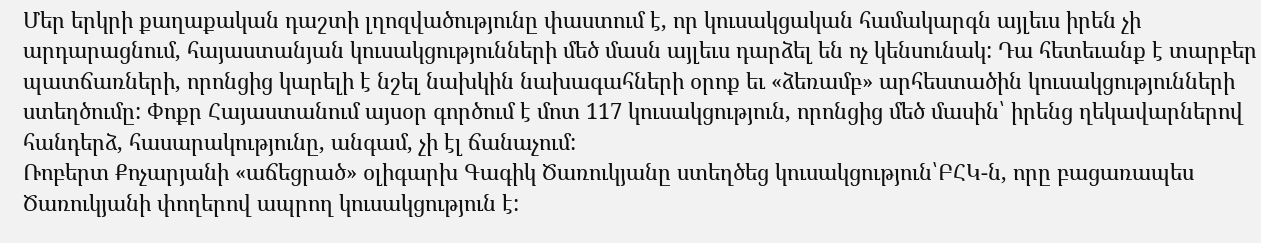Մեր երկրի քաղաքական դաշտի լղոզվածությունը փաստում է, որ կուսակցական համակարգն այլեւս իրեն չի արդարացնում, հայաստանյան կուսակցությունների մեծ մասն այլեւս դարձել են ոչ կենսունակ: Դա հետեւանք է տարբեր պատճառների, որոնցից կարելի է նշել նախկին նախագահների օրոք եւ «ձեռամբ» արհեստածին կուսակցությունների ստեղծումը: Փոքր Հայաստանում այսօր գործում է մոտ 117 կուսակցություն, որոնցից մեծ մասին՝ իրենց ղեկավարներով հանդերձ, հասարակությունը, անգամ, չի էլ ճանաչում:
Ռոբերտ Քոչարյանի «աճեցրած» օլիգարխ Գագիկ Ծառուկյանը ստեղծեց կուսակցություն՝ԲՀԿ-ն, որը բացառապես Ծառուկյանի փողերով ապրող կուսակցություն է: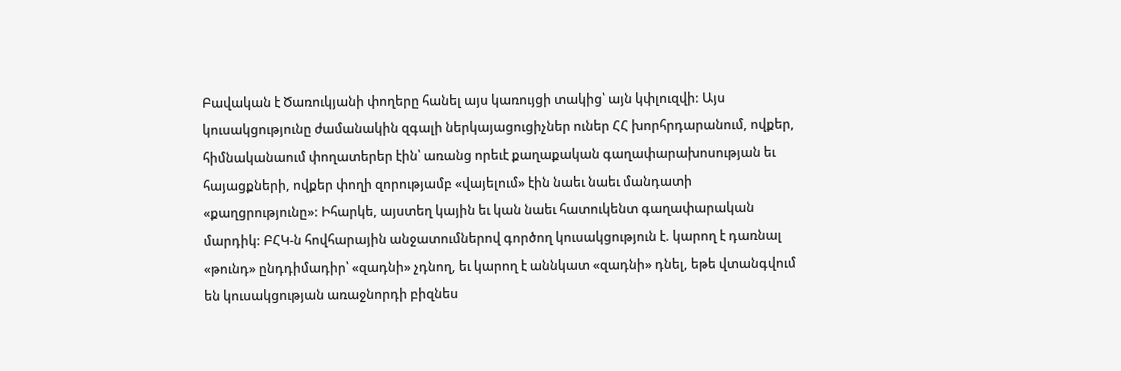Բավական է Ծառուկյանի փողերը հանել այս կառույցի տակից՝ այն կփլուզվի: Այս կուսակցությունը ժամանակին զգալի ներկայացուցիչներ ուներ ՀՀ խորհրդարանում, ովքեր, հիմնականաում փողատերեր էին՝ առանց որեւէ քաղաքական գաղափարախոսության եւ հայացքների, ովքեր փողի զորությամբ «վայելում» էին նաեւ նաեւ մանդատի «քաղցրությունը»: Իհարկե, այստեղ կային եւ կան նաեւ հատուկենտ գաղափարական մարդիկ: ԲՀԿ-ն հովհարային անջատումներով գործող կուսակցություն է. կարող է դառնալ «թունդ» ընդդիմադիր՝ «զադնի» չդնող, եւ կարող է աննկատ «զադնի» դնել, եթե վտանգվում են կուսակցության առաջնորդի բիզնես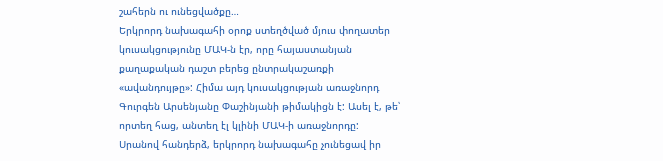շահերն ու ունեցվածքը…
Երկրորդ նախագահի օրոք ստեղծված մյուս փողատեր կուսակցությունը ՄԱԿ-ն էր, որը հայաստանյան քաղաքական դաշտ բերեց ընտրակաշառքի «ավանդույթը»: Հիմա այդ կուսակցության առաջնորդ Գուրգեն Արսենյանը Փաշինյանի թիմակիցն է: Ասել է, թե՝ որտեղ հաց, անտեղ էլ կլինի ՄԱԿ-ի առաջնորդը:
Սրանով հանդերձ, երկրորդ նախագահը չունեցավ իր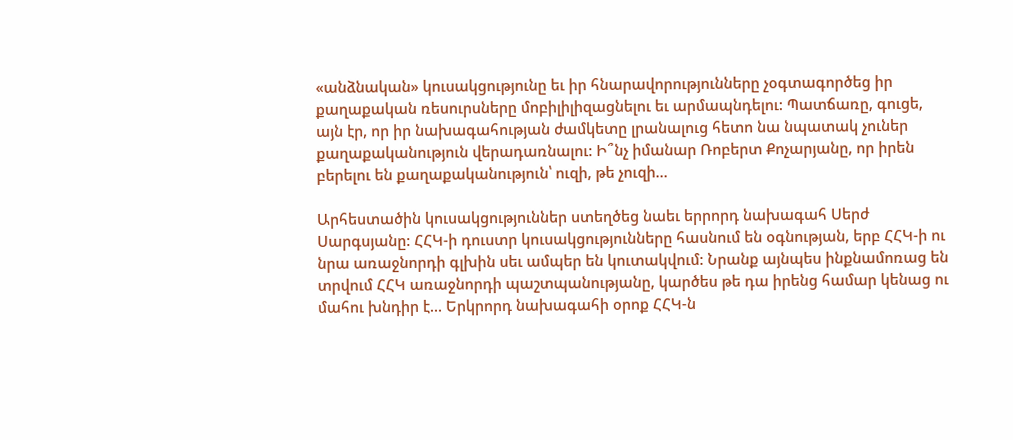«անձնական» կուսակցությունը եւ իր հնարավորությունները չօգտագործեց իր քաղաքական ռեսուրսները մոբիլիլիզացնելու եւ արմապնդելու: Պատճառը, գուցե, այն էր, որ իր նախագահության ժամկետը լրանալուց հետո նա նպատակ չուներ քաղաքականություն վերադառնալու: Ի՞նչ իմանար Ռոբերտ Քոչարյանը, որ իրեն բերելու են քաղաքականություն՝ ուզի, թե չուզի…

Արհեստածին կուսակցություններ ստեղծեց նաեւ երրորդ նախագահ Սերժ Սարգսյանը: ՀՀԿ-ի դուստր կուսակցությունները հասնում են օգնության, երբ ՀՀԿ-ի ու նրա առաջնորդի գլխին սեւ ամպեր են կուտակվում: Նրանք այնպես ինքնամոռաց են տրվում ՀՀԿ առաջնորդի պաշտպանությանը, կարծես թե դա իրենց համար կենաց ու մահու խնդիր է… Երկրորդ նախագահի օրոք ՀՀԿ-ն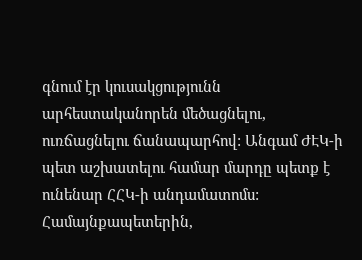գնում էր կուսակցությունն արհեստականորեն մեծացնելու, ուռճացնելու ճանապարհով: Անգամ ԺԷԿ-ի պետ աշխատելու համար մարդը պետք է ունենար ՀՀԿ-ի անդամատոմս: Համայնքապետերին,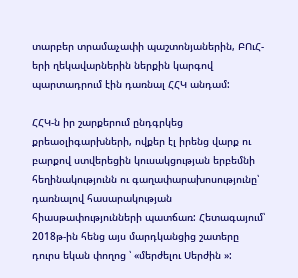տարբեր տրամաչափի պաշտոնյաներին, ԲՈւՀ-երի ղեկավարներին ներքին կարգով պարտադրում էին դառնալ ՀՀԿ անդամ:

ՀՀԿ-ն իր շարքերում ընդգրկեց քրեաօլիգարխների, ովքեր էլ իրենց վարք ու բարքով ստվերեցին կուսակցության երբեմնի հեղինակությունն ու գաղափարախոսությունը՝ դառնալով հասարակության հիասթափությունների պատճառ: Հետագայում՝ 2018թ-ին հենց այս մարդկանցից շատերը դուրս եկան փողոց ՝ «մերժելու Սերժին »: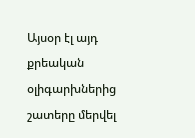Այսօր էլ այդ քրեական օլիգարխներից շատերը մերվել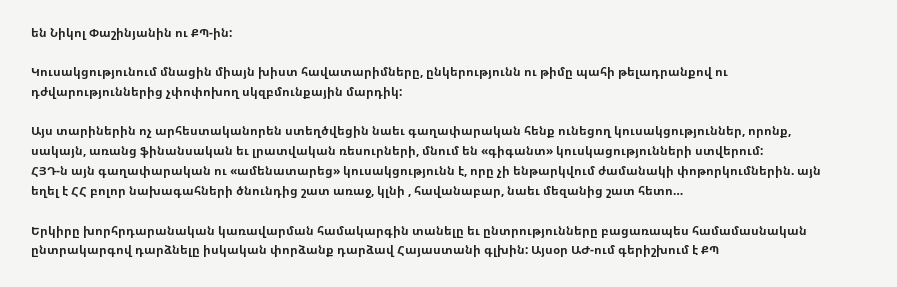են Նիկոլ Փաշինյանին ու ՔՊ-ին:

Կուսակցությունում մնացին միայն խիստ հավատարիմները, ընկերությունն ու թիմը պահի թելադրանքով ու դժվարություններից չփոփոխող սկզբմունքային մարդիկ:

Այս տարիներին ոչ արհեստականորեն ստեղծվեցին նաեւ գաղափարական հենք ունեցող կուսակցություններ, որոնք, սակայն, առանց ֆինանսական եւ լրատվական ռեսուրների, մնում են «գիգանտ» կուսկացությունների ստվերում:
ՀՅԴ-ն այն գաղափարական ու «ամենատարեց» կուսակցությունն է, որը չի ենթարկվում ժամանակի փոթորկումներին. այն եղել է ՀՀ բոլոր նախագահների ծնունդից շատ առաջ, կլնի , հավանաբար, նաեւ մեզանից շատ հետո…

Երկիրը խորհրդարանական կառավարման համակարգին տանելը եւ ընտրությունները բացառապես համամասնական ընտրակարգով դարձնելը իսկական փորձանք դարձավ Հայաստանի գլխին: Այսօր ԱԺ-ում գերիշխում է ՔՊ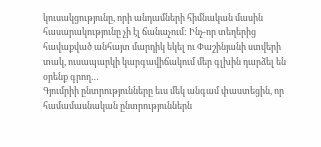կուսակցությունը, որի անդամների հիմնական մասին հասարակությունը չի էլ ճանաչում: Ինչ-որ տեղերից հավաքված անհայտ մարդիկ եկել ու Փաշինյանի ստվերի տակ, ուսապարկի կարգավիճակում մեր գլխին դարձել են օրենք գրող…
Գյումրիի ընտրությունները եւս մեկ անգամ փաստեցին, որ համամասնական ընտրություններն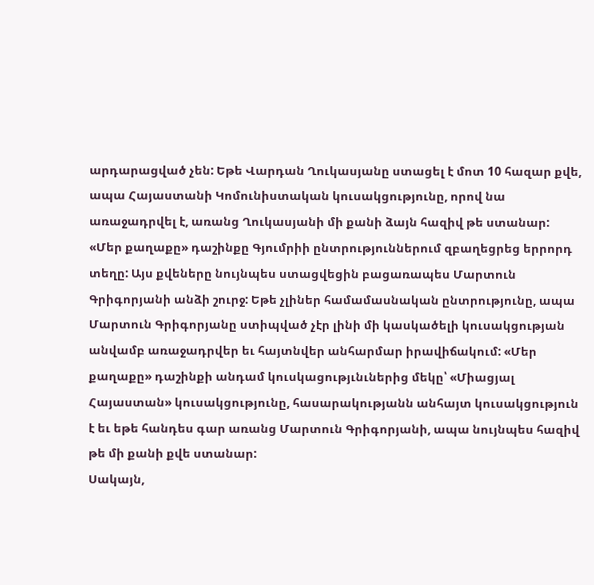արդարացված չեն: Եթե Վարդան Ղուկասյանը ստացել է մոտ 10 հազար քվե, ապա Հայաստանի Կոմունիստական կուսակցությունը, որով նա առաջադրվել է, առանց Ղուկասյանի մի քանի ձայն հազիվ թե ստանար:
«Մեր քաղաքը» դաշինքը Գյումրիի ընտրություններում զբաղեցրեց երրորդ տեղը: Այս քվեները նույնպես ստացվեցին բացառապես Մարտուն Գրիգորյանի անձի շուրջ: Եթե չլիներ համամասնական ընտրությունը, ապա Մարտուն Գրիգորյանը ստիպված չէր լինի մի կասկածելի կուսակցության անվամբ առաջադրվեր եւ հայտնվեր անհարմար իրավիճակում: «Մեր քաղաքը» դաշինքի անդամ կուսկացությւնւներից մեկը՝ «Միացյալ Հայաստան» կուսակցությունը, հասարակությանն անհայտ կուսակցություն է եւ եթե հանդես գար առանց Մարտուն Գրիգորյանի, ապա նույնպես հազիվ թե մի քանի քվե ստանար:
Սակայն,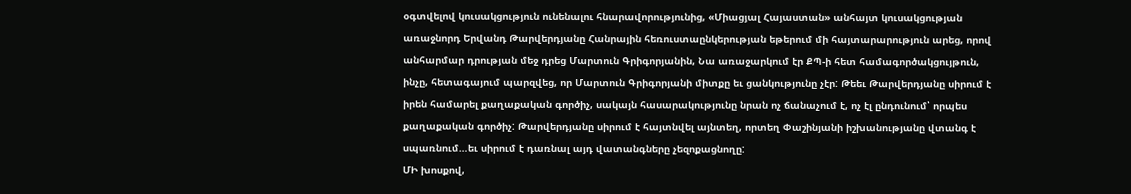օգտվելով կուսակցություն ունենալու հնարավորությունից, «Միացյալ Հայաստան» անհայտ կուսակցության առաջնորդ Երվանդ Թարվերդյանը Հանրային հեռուստաընկերության եթերում մի հայտարարություն արեց, որով անհարմար դրության մեջ դրեց Մարտուն Գրիգորյանին, Նա առաջարկում էր ՔՊ-ի հետ համագործակցույթուն, ինչը, հետագայում պարզվեց, որ Մարտուն Գրիգորյանի միտքը եւ ցանկությունը չէր: Թեեւ Թարվերդյանը սիրում է իրեն համարել քաղաքական գործիչ, սակայն հասարակությունը նրան ոչ ճանաչում է, ոչ էլ ընդունում՝ որպես քաղաքական գործիչ: Թարվերդյանը սիրում է հայտնվել այնտեղ, որտեղ Փաշինյանի իշխանությանը վտանգ է սպառնում…եւ սիրում է դառնալ այդ վատանգները չեզոքացնողը:
ՄԻ խոսքով,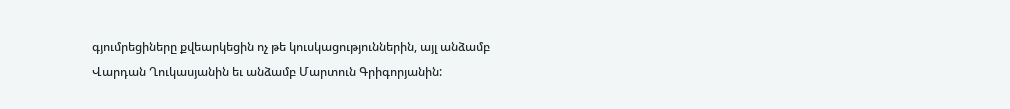գյումրեցիները քվեարկեցին ոչ թե կուսկացություններին, այլ անձամբ Վարդան Ղուկասյանին եւ անձամբ Մարտուն Գրիգորյանին: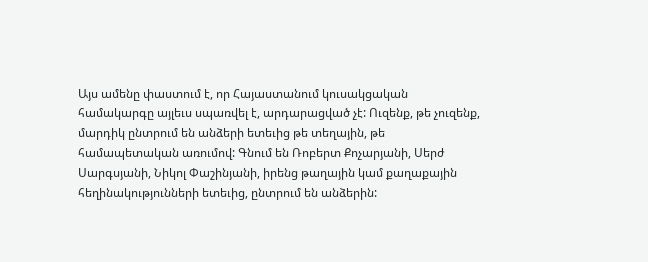Այս ամենը փաստում է, որ Հայաստանում կուսակցական համակարգը այլեւս սպառվել է, արդարացված չէ: Ուզենք, թե չուզենք, մարդիկ ընտրում են անձերի ետեւից թե տեղային, թե համապետական առումով: Գնում են Ռոբերտ Քոչարյանի, Սերժ Սարգսյանի, Նիկոլ Փաշինյանի, իրենց թաղային կամ քաղաքային հեղինակությունների ետեւից, ընտրում են անձերին: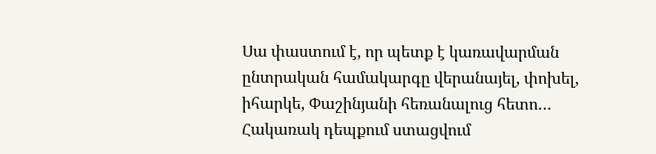Սա փաստում է, որ պետք է կառավարման ընտրական համակարգը վերանայել, փոխել, իհարկե, Փաշինյանի հեռանալուց հետո… Հակառակ դեպքում ստացվում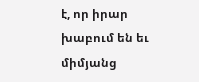է, որ իրար խաբում են եւ միմյանց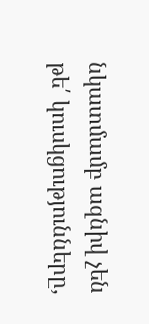նկատմամբ ազնիվ չեն թե՛ կուսկցությունները,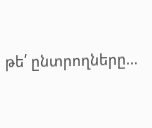թե՛ ընտրողները…